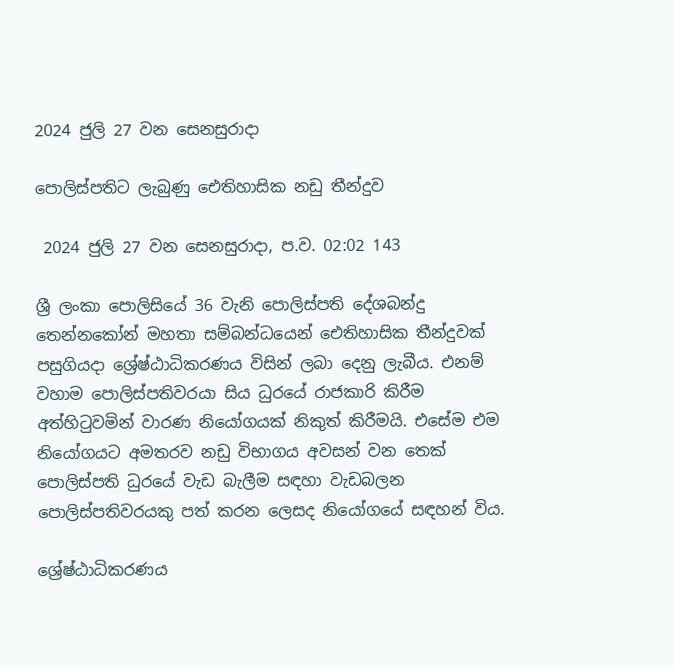2024 ජුලි 27 වන සෙනසුරාදා

පොලිස්පතිට ලැබුණු ඓතිහාසික නඩු තීන්දුව

 2024 ජුලි 27 වන සෙනසුරාදා, ප.ව. 02:02 143

ශ්‍රී ලංකා පොලිසියේ 36 වැනි පොලිස්පති දේශබන්දු තෙන්නකෝන් මහතා සම්බන්ධයෙන් ඓතිහාසික තීන්දුවක් පසුගියදා ශ්‍රේෂ්ඨාධිකරණය විසින් ලබා දෙනු ලැබීය. එනම් වහාම පොලිස්පතිවරයා සිය ධුරයේ රාජකාරි කිරීම අත්හිටුවමින් වාරණ නියෝගයක් නිකුත් කිරීමයි. එසේම එම නියෝගයට අමතරව නඩු විභාගය අවසන් වන තෙක් පොලිස්පති ධුරයේ වැඩ බැලීම සඳහා වැඩබලන පොලිස්පතිවරයකු පත් කරන ලෙසද නියෝගයේ සඳහන් විය.

ශ්‍රේෂ්ඨාධිකරණය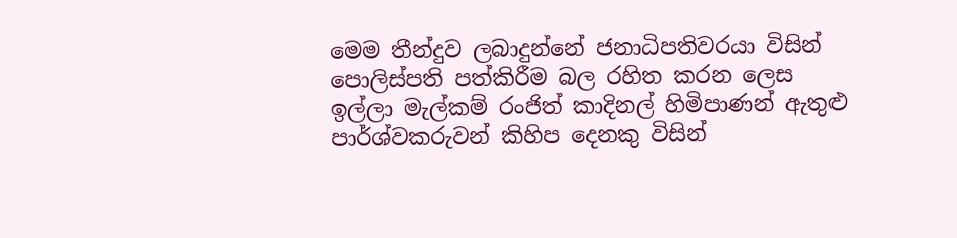මෙම තීන්දුව ලබාදුන්නේ ජනාධිපතිවරයා විසින් පොලිස්පති පත්කිරීම බල රහිත කරන ලෙස ඉල්ලා මැල්කම් රංජිත් කාදිනල් හිමිපාණන් ඇතුළු පාර්ශ්වකරුවන් කිහිප දෙනකු විසින්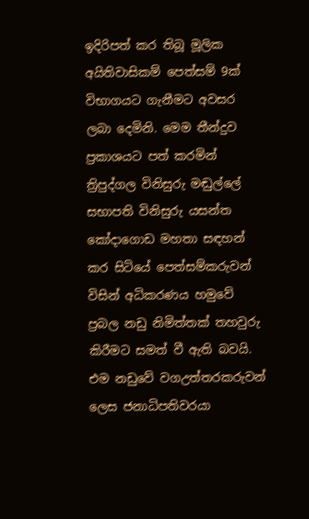ඉදිරිපත් කර තිබූ මූලික අයිතිවාසිකම් පෙත්සම් 9ක් විභාගයට ගැනීමට අවසර ලබා දෙමිනි. මෙම තීන්දුව ප්‍රකාශයට පත් කරමින් ත්‍රිපුද්ගල විනිසුරු මඬුල්ලේ සභාපති විනිසුරු යසන්ත කෝදාගොඩ මහතා සඳහන් කර සිටියේ පෙත්සම්කරුවන් විසින් අධිකරණය හමුවේ ප්‍රබල නඩු නිමිත්තක් තහවුරු කිරීමට සමත් වී ඇති බවයි. එම නඩුවේ වගඋත්තරකරුවන් ලෙස ජනාධිපතිවරයා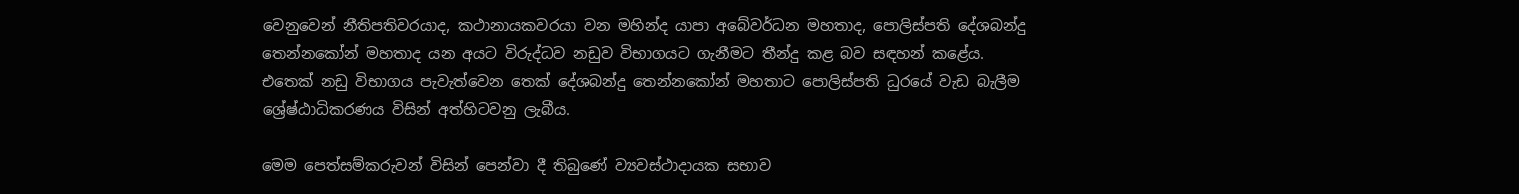වෙනුවෙන් නීතිපතිවරයාද, කථානායකවරයා වන මහින්ද යාපා අබේවර්ධන මහතාද, පොලිස්පති දේශබන්දු තෙන්නකෝන් මහතාද යන අයට විරුද්ධව නඩුව විභාගයට ගැනීමට තීන්දු කළ බව සඳහන් කළේය. එතෙක් නඩු විභාගය පැවැත්වෙන තෙක් දේශබන්දු තෙන්නකෝන් මහතාට පොලිස්පති ධුරයේ වැඩ බැලීම ශ්‍රේෂ්ඨාධිකරණය විසින් අත්හිටවනු ලැබීය.

මෙම පෙත්සම්කරුවන් විසින් පෙන්වා දී තිබුණේ ව්‍යවස්ථාදායක සභාව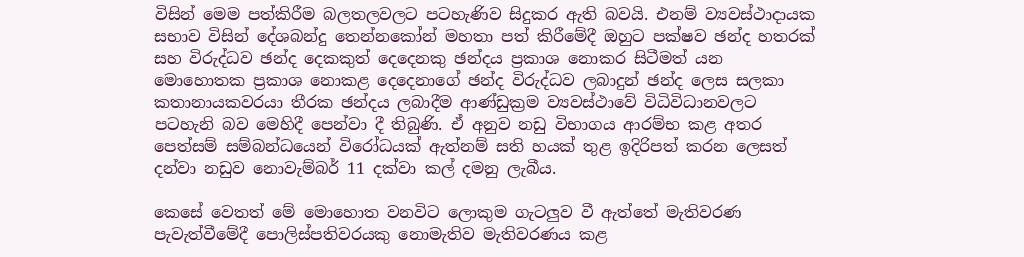විසින් මෙම පත්කිරීම බලතලවලට පටහැණිව සිදුකර ඇති බවයි. එනම් ව්‍යවස්ථාදායක සභාව විසින් දේශබන්දු තෙන්නකෝන් මහතා පත් කිරීමේදී ඔහුට පක්ෂව ඡන්ද හතරක් සහ විරුද්ධව ඡන්ද දෙකකුත් දෙදෙනකු ඡන්දය ප්‍රකාශ නොකර සිටීමත් යන මොහොතක ප්‍රකාශ නොකළ දෙදෙනාගේ ඡන්ද විරුද්ධව ලබාදුන් ඡන්ද ලෙස සලකා කතානායකවරයා තීරක ඡන්දය ලබාදීම ආණ්ඩුක්‍රම ව්‍යවස්ථාවේ විධිවිධානවලට පටහැනි බව මෙහිදී පෙන්වා දී තිබුණි. ඒ අනුව නඩු විභාගය ආරම්භ කළ අතර පෙත්සම් සම්බන්ධයෙන් විරෝධයක් ඇත්නම් සති හයක් තුළ ඉදිරිපත් කරන ලෙසත් දන්වා නඩුව නොවැම්බර් 11 දක්වා කල් දමනු ලැබීය.

කෙසේ වෙතත් මේ මොහොත වනවිට ලොකුම ගැටලුව වී ඇත්තේ මැතිවරණ පැවැත්වීමේදී පොලිස්පතිවරයකු නොමැතිව මැතිවරණය කළ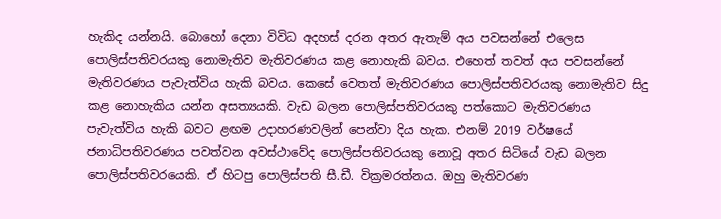හැකිද යන්නයි. බොහෝ දෙනා විවිධ අදහස් දරන අතර ඇතැම් අය පවසන්නේ එලෙස පොලිස්පතිවරයකු නොමැතිව මැතිවරණය කළ නොහැකි බවය. එහෙත් තවත් අය පවසන්නේ මැතිවරණය පැවැත්විය හැකි බවය. කෙසේ වෙතත් මැතිවරණය පොලිස්පතිවරයකු නොමැතිව සිදු කළ නොහැකිය යන්න අසත්‍යයකි. වැඩ බලන පොලිස්පතිවරයකු පත්කොට මැතිවරණය පැවැත්විය හැකි බවට ළඟම උදාහරණවලින් පෙන්වා දිය හැක. එනම් 2019 වර්ෂයේ ජනාධිපතිවරණය පවත්වන අවස්ථාවේද පොලිස්පතිවරයකු නොවූ අතර සිටියේ වැඩ බලන පොලිස්පතිවරයෙකි. ඒ හිටපු පොලිස්පති සී.ඩී. වික්‍රමරත්නය. ඔහු මැතිවරණ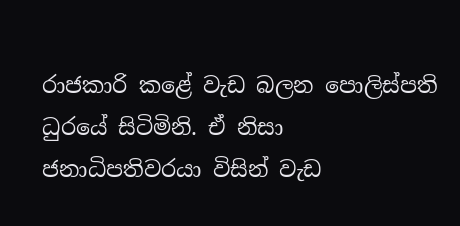රාජකාරි කළේ වැඩ බලන පොලිස්පති ධුරයේ සිටිමිනි. ඒ නිසා ජනාධිපතිවරයා විසින් වැඩ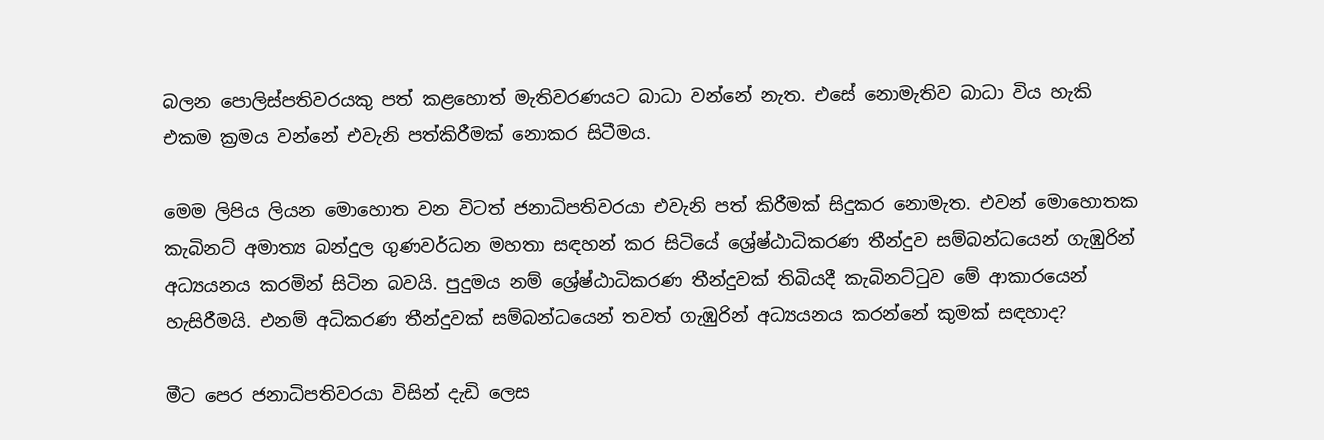බලන පොලිස්පතිවරයකු පත් කළහොත් මැතිවරණයට බාධා වන්නේ නැත. එසේ නොමැතිව බාධා විය හැකි එකම ක්‍රමය වන්නේ එවැනි පත්කිරීමක් නොකර සිටීමය.

මෙම ලිපිය ලියන මොහොත වන විටත් ජනාධිපතිවරයා එවැනි පත් කිරීමක් සිදුකර නොමැත. එවන් මොහොතක කැබිනට් අමාත්‍ය බන්දුල ගුණවර්ධන මහතා සඳහන් කර සිටියේ ශ්‍රේෂ්ඨාධිකරණ තීන්දුව සම්බන්ධයෙන් ගැඹුරින් අධ්‍යයනය කරමින් සිටින බවයි. පුදුමය නම් ශ්‍රේෂ්ඨාධිකරණ තීන්දුවක් තිබියදී කැබිනට්ටුව මේ ආකාරයෙන් හැසිරීමයි. එනම් අධිකරණ තීන්දුවක් සම්බන්ධයෙන් තවත් ගැඹුරින් අධ්‍යයනය කරන්නේ කුමක් සඳහාද?

මීට පෙර ජනාධිපතිවරයා විසින් දැඩි ලෙස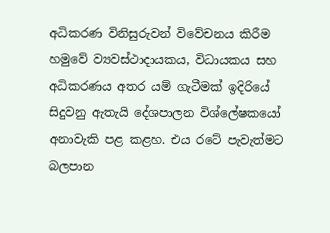අධිකරණ විනිසුරුවන් විවේචනය කිරීම හමුවේ ව්‍යවස්ථාදායකය, විධායකය සහ අධිකරණය අතර යම් ගැටීමක් ඉදිරියේ සිදුවනු ඇතැයි දේශපාලන විශ්ලේෂකයෝ අනාවැකි පළ කළහ. එය රටේ පැවැත්මට බලපාන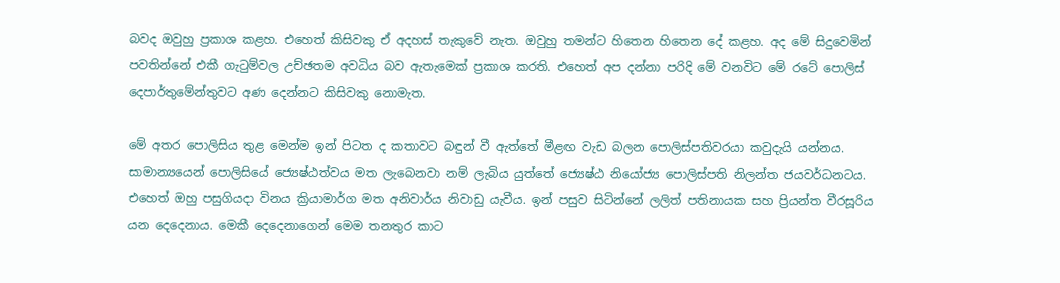බවද ඔවුහු ප්‍රකාශ කළහ. එහෙත් කිසිවකු ඒ අදහස් තැකුවේ නැත. ඔවුහු තමන්ට හිතෙන හිතෙන දේ කළහ. අද මේ සිදුවෙමින් පවතින්නේ එකී ගැටුම්වල උච්ඡතම අවධිය බව ඇතැමෙක් ප්‍රකාශ කරති. එහෙත් අප දන්නා පරිදි මේ වනවිට මේ රටේ පොලිස් දෙපාර්තුමේන්තුවට අණ දෙන්නට කිසිවකු නොමැත.

මේ අතර පොලිසිය තුළ මෙන්ම ඉන් පිටත ද කතාවට බඳුන් වී ඇත්තේ මීළඟ වැඩ බලන පොලිස්පතිවරයා කවුදැයි යන්නය. සාමාන්‍යයෙන් පොලිසියේ ජ්‍යෙෂ්ඨත්වය මත ලැබෙනවා නම් ලැබිය යුත්තේ ජ්‍යෙෂ්ඨ නියෝජ්‍ය පොලිස්පති නිලන්ත ජයවර්ධනටය. එහෙත් ඔහු පසුගියදා විනය ක්‍රියාමාර්ග මත අනිවාර්ය නිවාඩු යැවීය. ඉන් පසුව සිටින්නේ ලලිත් පතිනායක සහ ප්‍රියන්ත වීරසූරිය යන දෙදෙනාය. මෙකී දෙදෙනාගෙන් මෙම තනතුර කාට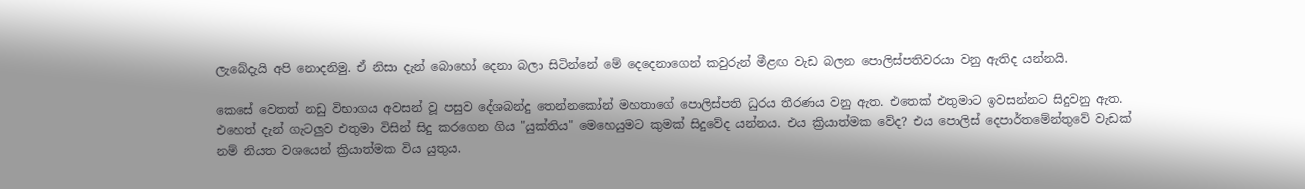ලැබේදැයි අපි නොදනිමු. ඒ නිසා දැන් බොහෝ දෙනා බලා සිටින්නේ මේ දෙදෙනාගෙන් කවුරුන් මීළඟ වැඩ බලන පොලිස්පතිවරයා වනු ඇතිද යන්නයි.

කෙසේ වෙතත් නඩු විභාගය අවසන් වූ පසුව දේශබන්දු තෙන්නකෝන් මහතාගේ පොලිස්පති ධුරය තීරණය වනු ඇත. එතෙක් එතුමාට ඉවසන්නට සිදුවනු ඇත. එහෙත් දැන් ගැටලුව එතුමා විසින් සිදු කරගෙන ගිය "යුක්තිය" මෙහෙයුමට කුමක් සිදුවේද යන්නය. එය ක්‍රියාත්මක වේද? එය පොලිස් දෙපාර්තමේන්තුවේ වැඩක් නම් නියත වශයෙන් ක්‍රියාත්මක විය යුතුය.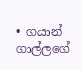• ගයාන් ගාල්ලගේ